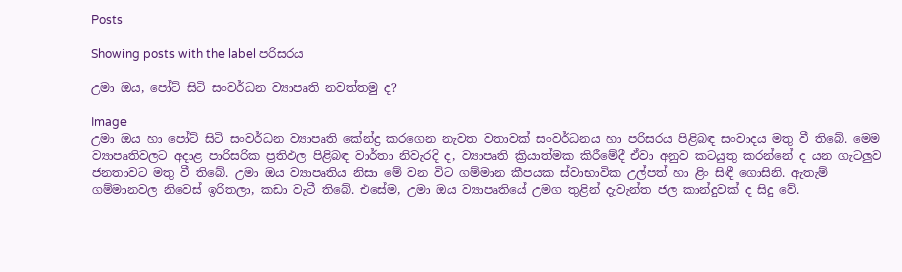Posts

Showing posts with the label පරිසරය

උමා ඔය, පෝට් සිටි සංවර්ධන ව්‍යාපෘති නවත්තමු ද?

Image
උමා ඔය හා පෝට් සිටි සංවර්ධන ව්‍යාපෘති කේන්ද්‍ර කරගෙන නැවත වතාවක් සංවර්ධනය හා පරිසරය පිළිබඳ සංවාදය මතු වී තිබේ. මෙම ව්‍යාපෘතිවලට අදාළ පාරිසරික ප්‍රතිඵල පිළිබඳ වාර්තා නිවැරදි ද, ව්‍යාපෘති ක්‍රියාත්මක කිරීමේදී ඒවා අනුව කටයුතු කරන්නේ ද යන ගැටලුව ජනතාවට මතු වී තිබේ. උමා ඔය ව්‍යාපෘතිය නිසා මේ වන විට ගම්මාන කීපයක ස්වාභාවික උල්පත් හා ළිං සිඳී ගොසිනි. ඇතැම් ගම්මානවල නිවෙස් ඉරිතලා, කඩා වැටී තිබේ. එසේම, උමා ඔය ව්‍යාපෘතියේ උමග තුළින් දැවැන්ත ජල කාන්දුවක් ද සිදු වේ.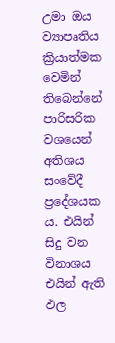උමා ඔය ව්‍යාපෘතිය ක්‍රියාත්මක වෙමින් තිබෙන්නේ පාරිසරික වශයෙන් අතිශය සංවේදී ප්‍රදේශයක ය. එයින් සිදු වන විනාශය එයින් ඇති ඵල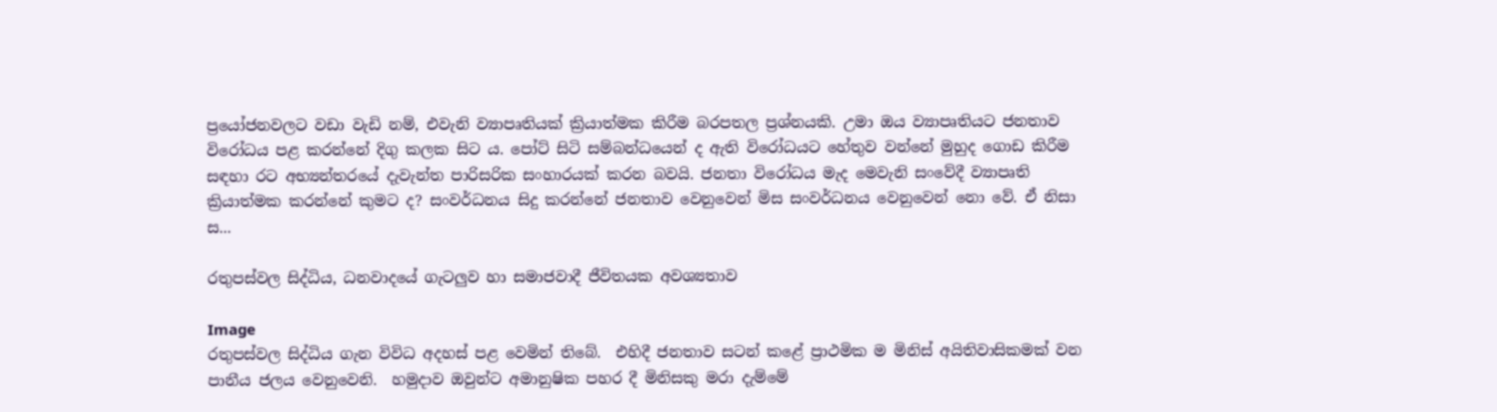ප්‍රයෝජනවලට වඩා වැඩි නම්, එවැනි ව්‍යාපෘතියක් ක්‍රියාත්මක කිරීම බරපතල ප්‍රශ්නයකි. උමා ඔය ව්‍යාපෘතියට ජනතාව විරෝධය පළ කරන්නේ දිගු කලක සිට ය. පෝට් සිටි සම්බන්ධයෙන් ද ඇති විරෝධයට හේතුව වන්නේ මුහුද ගොඩ කිරීම සඳහා රට අභ්‍යන්තරයේ දැවැන්ත පාරිසරික සංහාරයක් කරන බවයි. ජනතා විරෝධය මැද මෙවැනි සංවේදී ව්‍යාපෘති ක්‍රියාත්මක කරන්නේ කුමට ද? සංවර්ධනය සිදු කරන්නේ ජනතාව වෙනුවෙන් මිස සංවර්ධනය වෙනුවෙන් නො වේ. ඒ නිසා ස...

රතුපස්වල සිද්ධිය, ධනවාදයේ ගැටලුව හා සමාජවාදී ජීවිතයක අවශ්‍යතාව

Image
රතුපස්වල සිද්ධිය ගැන විවිධ අදහස් පළ වෙමින් තිබේ.  එහිදී ජනතාව සටන් කළේ ප්‍රාථමික ම මිනිස් අයිතිවාසිකමක් වන පානීය ජලය වෙනුවෙනි.  හමුදාව ඔවුන්ට අමානුෂික පහර දී මිනිසකු මරා දැම්මේ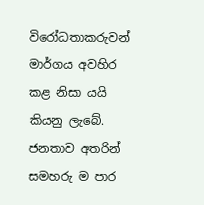විරෝධතාකරුවන් මාර්ගය අවහිර කළ නිසා යයි කියනු ලැබේ. ජනතාව අතරින් සමහරු ම පාර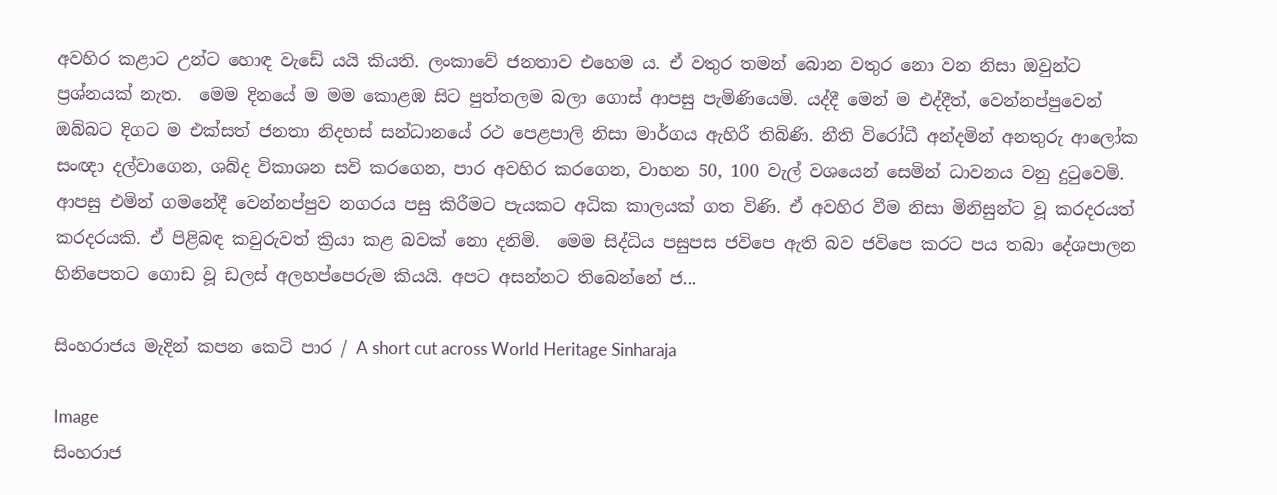අවහිර කළාට උන්ට හොඳ වැඩේ යයි කියති. ලංකාවේ ජනතාව එහෙම ය. ඒ වතුර තමන් බොන වතුර නො වන නිසා ඔවුන්ට ප්‍රශ්නයක් නැත.  මෙම දිනයේ ම මම කොළඹ සිට පුත්තලම බලා‍ ගොස් ආපසු පැමිණි‍යෙමි. යද්දී මෙන් ම එද්දීත්, වෙන්නප්පුවෙන් ඔබ්බට දිගට ම එක්සත් ජනතා නිදහස් සන්ධානයේ රථ පෙළපාලි නිසා මාර්ගය ඇහිරී තිබිණි. නීති විරෝධී අන්දමින් අනතුරු ආලෝක සංඥා දල්වාගෙන, ශබ්ද විකාශන සවි කරගෙන, පාර අවහිර කරගෙන, වාහන 50, 100 වැල් වශයෙන් සෙමින් ධාවනය වනු දුටුවෙමි. ආපසු එමින් ගමනේදී වෙන්නප්පුව නගරය පසු කිරීමට පැයකට අධික කාලයක් ගත විණි. ඒ අවහිර වීම නිසා මිනිසුන්ට වූ කරදරයත් කරදරයකි. ඒ පිළිබඳ කවුරුවත් ක්‍රියා කළ බවක් නො දනිමි.  මෙම සිද්ධිය පසුපස ජවිපෙ ඇති බව ජවිපෙ කරට පය තබා දේශපාලන හිනිපෙතට ගොඩ වූ ඩලස් අලහප්පෙරුම කියයි. අපට අසන්නට තිබෙන්නේ ජ...

සිංහරාජය මැදින් කපන කෙටි පාර / A short cut across World Heritage Sinharaja

Image
සිංහරාජ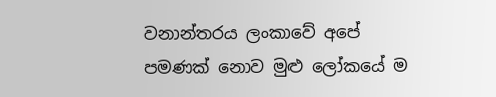වනාන්තරය ලංකාවේ අපේ පමණක් නොව මුළු ලෝකයේ ම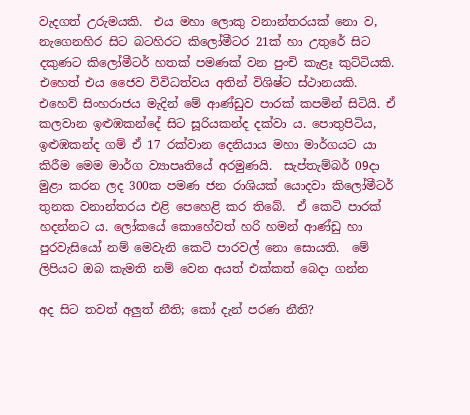වැදගත් උරුමයකි.  එය මහා ලොකු වනාන්තරයක් නො ව, නැගෙනහිර සිට බටහිරට කිලෝමීටර 21ක් හා උතුරේ සිට දකුණට කිලෝමීටර් හතක් පමණක් වන පුංචි කැළෑ කුට්ටියකි. එහෙත් එය ජෛව විවිධත්වය අතින් විශිෂ්ට ස්ථානයකි.  එහෙව් සිංහරාජය මැදින් මේ ආණ්ඩුව පාරක් කපමින් සිටියි. ඒ කලවාන ඉළුඹකන්දේ සිට සූරියකන්ද දක්වා ය. පොතුපිටිය, ඉළුඹකන්ද ගම් ඒ 17 රක්වාන දෙනියාය මහා මාර්ගයට යා කිරීම මෙම මාර්ග ව්‍යාපෘතියේ අරමුණයි.  සැප්තැම්බර් 09දා මුළා කරන ලද 300ක පමණ ජන රාශියක් යොදවා කිලෝමීටර් තුනක වනාන්තරය එළි පෙහෙළි කර තිබේ.  ඒ කෙටි පාරක් හදන්නට ය. ලෝකයේ කොහේවත් හරි හමන් ආණ්ඩු හා පුරවැසියෝ නම් මෙවැනි කෙටි පාරවල් නො සොයති.  මේ ලිපියට ඔබ කැමති නම් වෙන අයත් එක්කත් බෙදා ගන්න

අද සිට තවත් අලුත් නීති; කෝ දැන් පරණ නීති?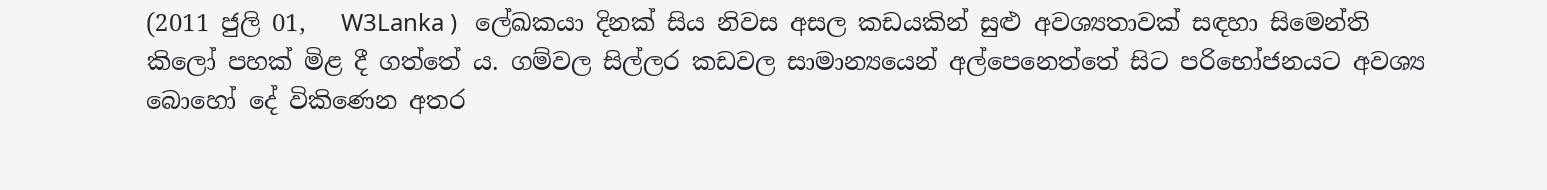(2011 ජුලි 01,   W3Lanka )   ලේඛකයා දිනක් සිය නිවස අසල කඩයකින් සුළු අවශ්‍යතාවක් සඳහා සිමෙන්ති කිලෝ පහක් මිළ දී ගත්තේ ය. ගම්වල සිල්ලර කඩවල සාමාන්‍යයෙන් අල්පෙනෙත්තේ සිට පරිභෝජනයට අවශ්‍ය බොහෝ දේ විකිණෙන අතර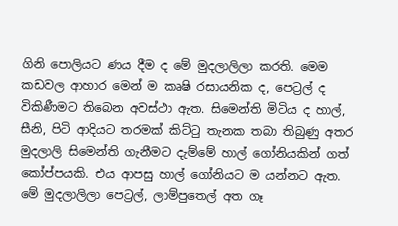ගිනි පොලියට ණය දීම ද මේ මුදලාලිලා කරති. මෙම කඩවල ආහාර මෙන් ම කෘෂි රසායනික ද, පෙට්‍රල් ද විකිණීමට තිබෙන අවස්ථා ඇත. සිමෙන්ති මිටිය ද හාල්, සීනි, පිටි ආදියට තරමක් කිට්ටු තැනක තබා තිබුණු අතර මුදලාලි සිමෙන්ති ගැනීමට දැම්මේ හාල් ගෝනියකින් ගත් කෝප්පයකි. එය ආපසු හාල් ගෝනියට ම යන්නට ඇත. මේ මුදලාලිලා පෙට්‍රල්, ලාම්පුතෙල් අත ගෑ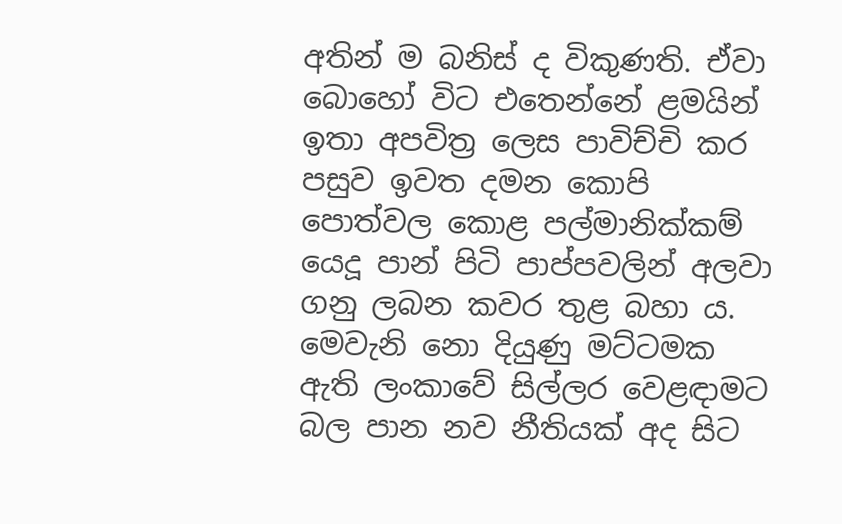අතින් ම බනිස් ද විකුණති. ඒවා බොහෝ විට එතෙන්නේ ළමයින් ඉතා අපවිත්‍ර ලෙස පාවිච්චි කර පසුව ඉවත දමන කොපි පොත්වල කොළ පල්මානික්කම් යෙදූ පාන් පිටි පාප්පවලින් අලවා ගනු ලබන කවර තුළ බහා ය. මෙවැනි නො දියුණු මට්ටමක ඇති ලංකාවේ සිල්ලර වෙළඳාමට බල පාන නව නීතියක් අද සිට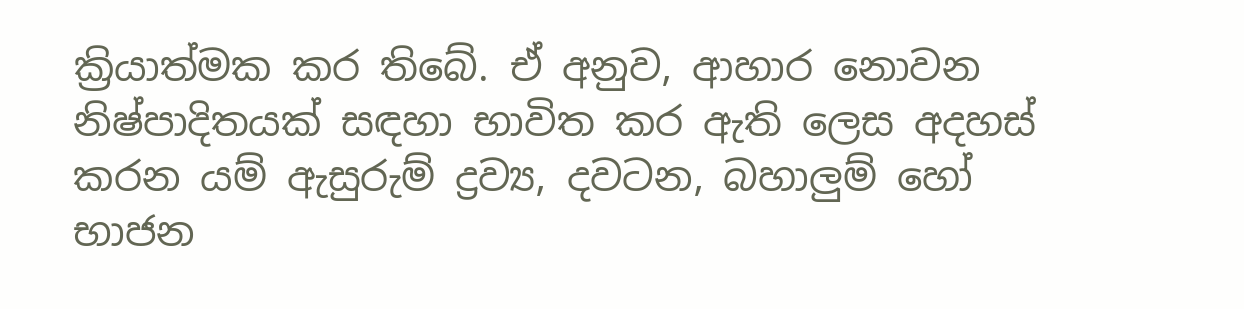ක්‍රියාත්මක කර තිබේ. ඒ අනුව, ආහාර නොවන නිෂ්පාදිතයක් සඳහා භාවිත කර ඇති ලෙස අදහස් කරන යම් ඇසුරුම් ද්‍රව්‍ය, දවටන, බහාලුම් හෝ භාජන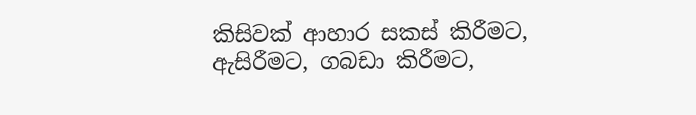කිසිවක් ආහාර සකස් කිරීමට, ඇසිරීමට, ගබඩා කිරීමට,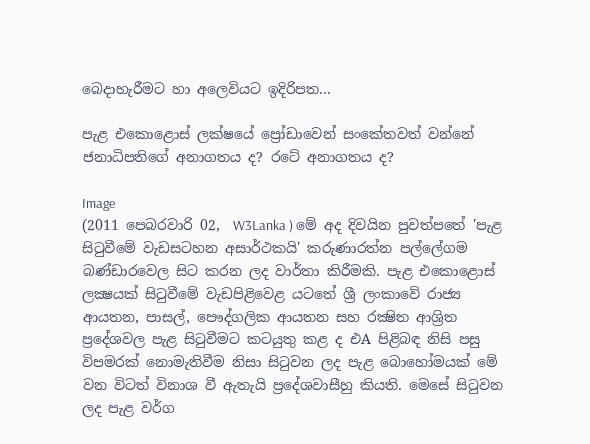බෙදාහැරීමට හා අලෙවියට ඉදිරිපත...

පැළ එකොළොස් ලක්ෂයේ ප්‍රෝඩාවෙන් සංකේතවත් වන්නේ ජනාධිපතිගේ අනාගතය ද? රටේ අනාගතය ද?

Image
(2011 පෙබරවාරි 02,  W3Lanka ) මේ අද දිවයින පුවත්පතේ 'පැළ සිටුවීමේ වැඩසටහන අසාර්ථකයි' කරුණාරත්න පල්ලේගම බණ්‌ඩාරවෙල සිට කරන ලද වාර්තා කිරීමකි. පැළ එකොළොස්‌ ලක්‍ෂයක්‌ සිටුවීමේ වැඩපිළිවෙළ යටතේ ශ්‍රී ලංකාවේ රාජ්‍ය ආයතන, පාසල්, පෞද්ගලික ආයතන සහ රක්‍ෂිත ආශ්‍රිත ප්‍රදේශවල පැළ සිටුවීමට කටයුතු කළ ද එA පිළිබඳ නිසි පසු විපමරක්‌ නොමැතිවීම නිසා සිටුවන ලද පැළ බොහෝමයක්‌ මේ වන විටත් විනාශ වී ඇතැයි ප්‍රදේශවාසීහු කියති. මෙසේ සිටුවන ලද පැළ වර්ග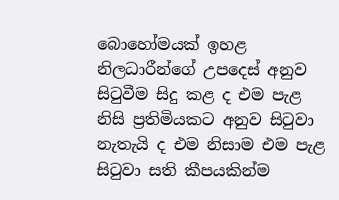බොහෝමයක්‌ ඉහළ නිලධාරීන්ගේ උපදෙස්‌ අනුව සිටුවීම සිදු කළ ද එම පැළ නිසි ප්‍රතිමියකට අනුව සිටුවා නැතැයි ද එම නිසාම එම පැළ සිටුවා සති කීපයකින්ම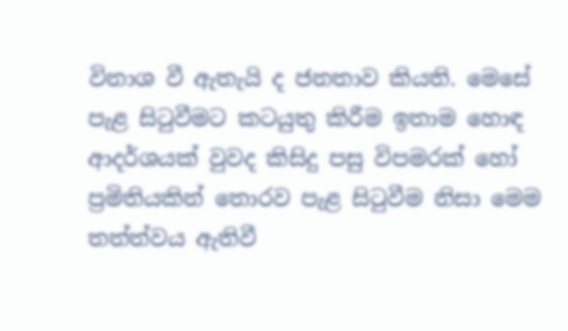විනාශ වී ඇතැයි ද ජනතාව කියති. මෙසේ පැළ සිටුවීමට කටයුතු කිරීම ඉතාම හොඳ ආදර්ශයක්‌ වුවද කිසිදු පසු විපමරක්‌ හෝ ප්‍රමිතියකින් තොරව පැළ සිටුවීම නිසා මෙම තත්ත්වය ඇතිවී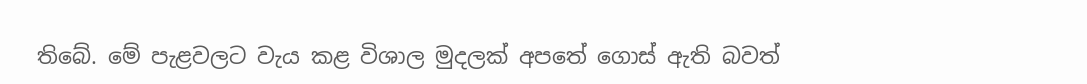තිබේ. මේ පැළවලට වැය කළ විශාල මුදලක්‌ අපතේ ගොස්‌ ඇති බවත්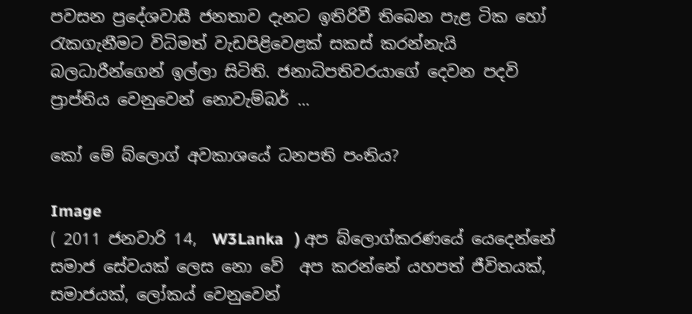පවසන ප්‍රදේශවාසී ජනතාව දැනට ඉතිරිවී තිබෙන පැළ ටික හෝ රැකගැනීමට විධිමත් වැඩපිළිවෙළක්‌ සකස්‌ කරන්නැයි බලධාරීන්ගෙන් ඉල්ලා සිටිති. ජනාධිපතිවරයාගේ දෙවන පදවි ප්‍රාප්තිය වෙනුවෙන් නොවැම්බර් ...

කෝ මේ බ්ලොග් අවකාශයේ ධනපති පංතිය?

Image
( 2011 ජනවාරි 14,  W3Lanka   ) අප බ්ලොග්කරණයේ යෙදෙන්නේ සමාජ සේවයක් ලෙස නො වේ  අප කරන්නේ යහපත් ජීවිතයක්, සමාජයක්, ලෝකය් වෙනුවෙන්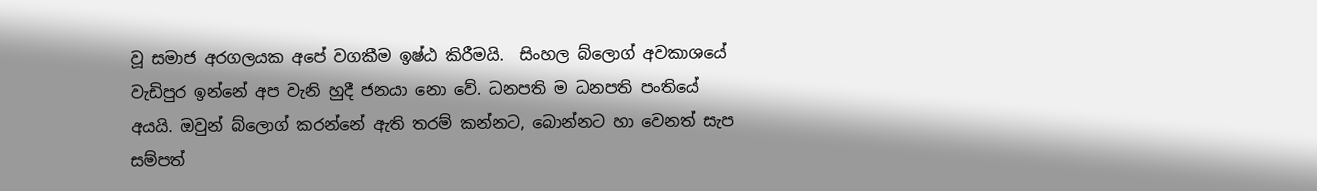වූ සමාජ අරගලයක අපේ වගකීම ඉෂ්ඨ කිරීමයි.  සිංහල බ්ලොග් අවකාශයේ වැඩිපුර ඉන්නේ අප වැනි හුදී ජනයා නො වේ. ධනපති ම ධනපති පංතියේ අයයි. ඔවුන් බ්ලොග් කරන්නේ ඇති තරම් කන්නට, බොන්නට හා වෙනත් සැප සම්පත්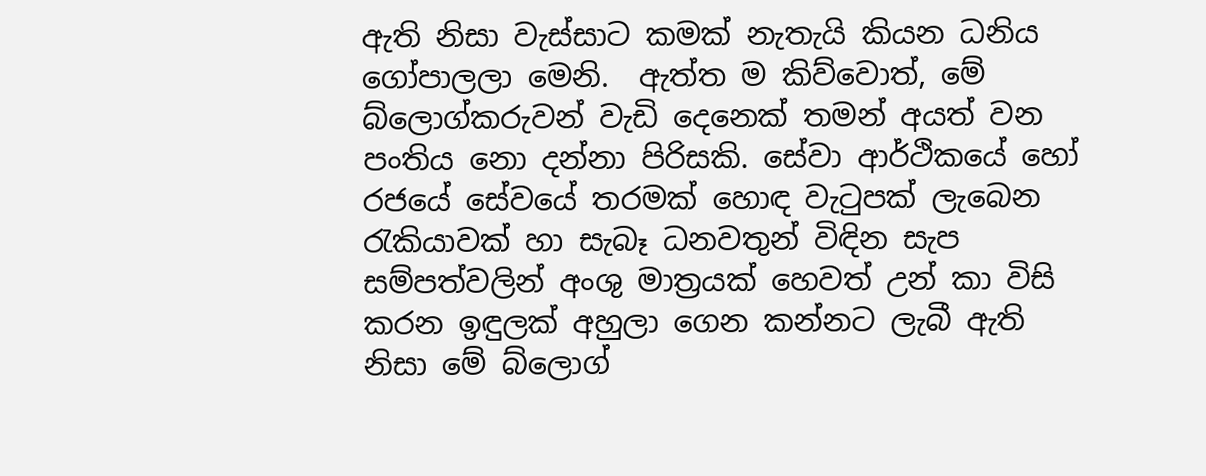ඇති නිසා වැස්සාට කමක් නැතැයි කියන ධනිය ගෝපාලලා මෙනි.  ඇත්ත ම කිව්වොත්, මේ බ්ලොග්කරුවන් වැඩි දෙනෙක් තමන් අයත් වන පංතිය නො දන්නා පිරිසකි. සේවා ආර්ථිකයේ හෝ රජයේ සේවයේ තරමක් හොඳ වැටුපක් ලැබෙන රැකියාවක් හා සැබෑ ධනවතුන් විඳින සැප සම්පත්වලින් අංශු මාත්‍රයක් හෙවත් උන් කා විසි කරන ඉඳුලක් අහුලා ගෙන කන්නට ලැබී ඇති නිසා මේ බ්ලොග්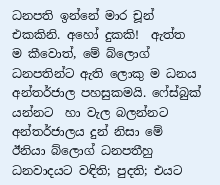ධනපති ඉන්නේ මාර චූන් එකකිනි. අහෝ දුකකි!  ඇත්ත ම කීවොත්, මේ බ්ලොග් ධනපතින්ට ඇති ලොකු ම ධනය අන්තර්ජාල පහසුකමයි. ෆේස්බුක් යන්නට  හා වැල බලන්නට අන්තර්ජාලය දුන් නිසා මේ ඊනියා බ්ලොග් ධනපතීහු ධනවාදයට වඳිති; පුදති; එයට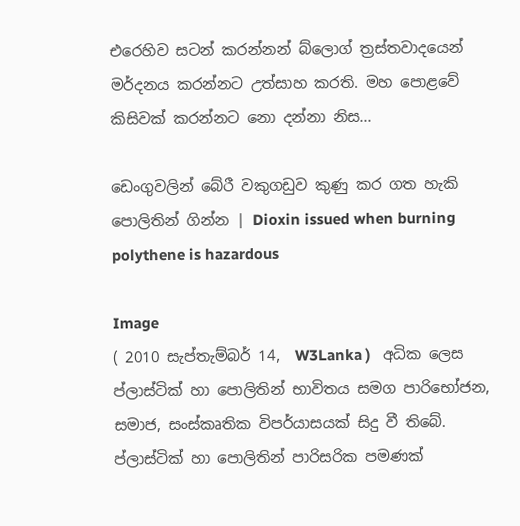එරෙහිව සටන් කරන්නන් බ්ලොග් ත්‍රස්තවාදයෙන් මර්දනය කරන්නට උත්සාහ කරති. මහ පොළවේ කිසිවක් කරන්නට නො දන්නා නිස...

ඩෙංගුවලින් බේරී වකුගඩුව කුණු කර ගත හැකි පොලිතින් ගින්න | Dioxin issued when burning polythene is hazardous

Image
( 2010 සැප්තැම්බර් 14,  W3Lanka )   අධික ලෙස ප්ලාස්ටික් හා පොලිතින් භාවිතය සමග පාරිභෝජන, සමාජ, සංස්කෘතික විපර්යාසයක් සිදු වී තිබේ. ප්ලාස්ටික් හා පොලිතින් පාරිසරික පමණක්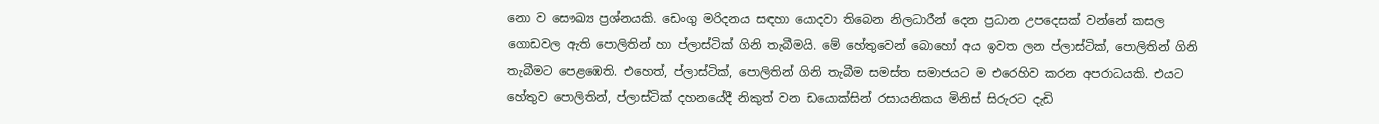නො ව සෞඛ්‍ය ප්‍රශ්නයකි. ඩෙංගු මරිදනය සඳහා යොදවා තිබෙන නිලධාරීන් දෙන ප්‍රධාන උපදෙසක් වන්නේ කසල ගොඩවල ඇති පොලිතින් හා ප්ලාස්ටික් ගිනි තැබීමයි. මේ හේතුවෙන් බොහෝ අය ඉවත ලන ප්ලාස්ටික්, පොලිතින් ගිනි තැබීමට පෙළඹෙති. එහෙත්, ප්ලාස්ටික්, පොලිතින් ගිනි තැබීම සමස්ත සමාජයට ම එරෙහිව කරන අපරාධයකි. එයට හේතුව පොලිතින්, ප්ලාස්ටික් දහනයේදී නිකුත් වන ඩයොක්සින් රසායනිකය මිනිස් සිරුරට දැඩි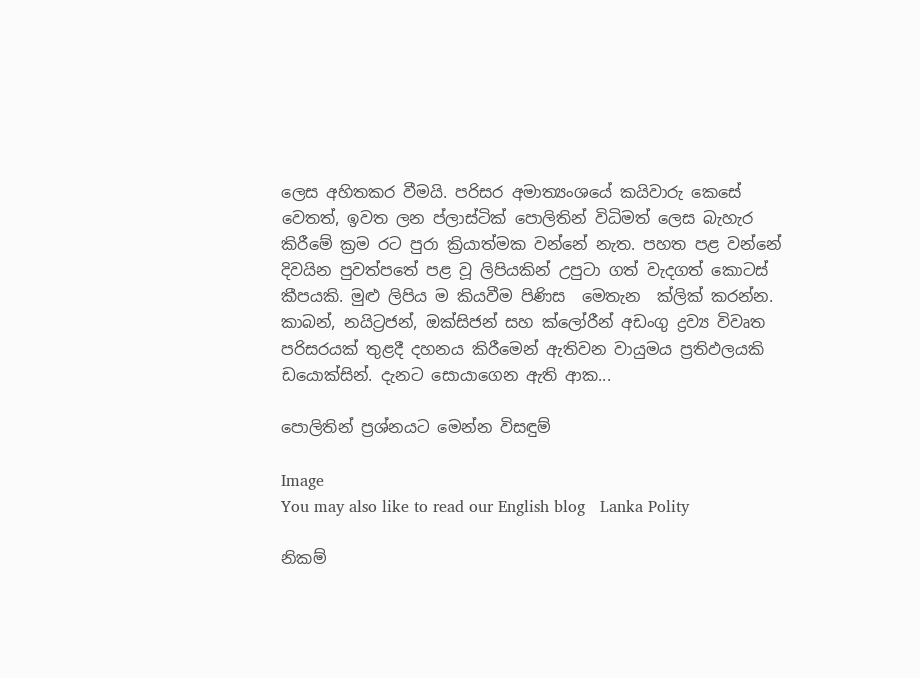ලෙස අහිතකර වීමයි. පරිසර අමාත්‍යංශයේ කයිවාරු කෙසේ වෙතත්, ඉවත ලන ප්ලාස්ටික් පොලිතින් විධිමත් ලෙස බැහැර කිරීමේ ක්‍රම රට පුරා ක්‍රියාත්මක වන්නේ නැත. පහත පළ වන්නේ දිවයින පුවත්පතේ පළ වූ ලිපියකින් උපුටා ගත් වැදගත් කොටස් කීපයකි. මුළු ලිපිය ම කියවීම පිණිස  මෙතැන  ක්ලික් කරන්න. කාබන්, නයිට්‍රජන්, ඔක්‌සිජන් සහ ක්‌ලෝරීන් අඩංගු ද්‍රව්‍ය විවෘත පරිසරයක්‌ තුළදී දහනය කිරීමෙන් ඇතිවන වායුමය ප්‍රතිඵලයකි ඩයොක්‌සින්. දැනට සොයාගෙන ඇති ආක...

පොලිතින් ප්‍රශ්නයට මෙන්න විසඳුම්

Image
You may also like to read our English blog   Lanka Polity

නිකම්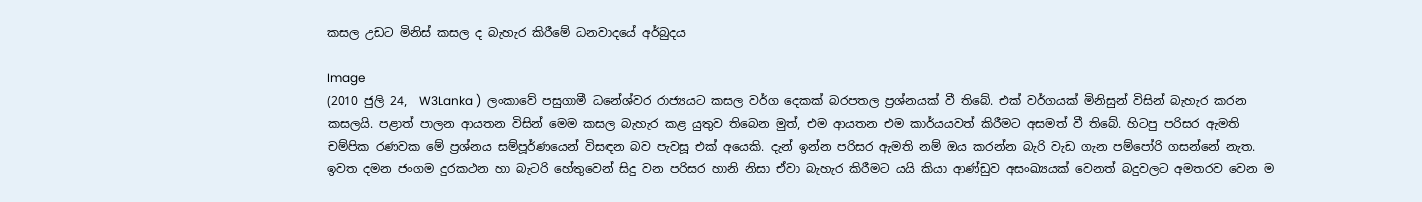කසල උඩට මිනිස් කසල ද බැහැර කිරීමේ ධනවාදයේ අර්බුදය

Image
(2010 ජුලි 24,  W3Lanka )  ලංකාවේ පසුගාමී ධනේශ්වර රාජ්‍යයට කසල වර්ග දෙකක් බරපතල ප්‍රශ්නයක් වී තිබේ. එක් වර්ගයක් මිනිසුන් විසින් බැහැර කරන කසලයි. පළාත් පාලන ආයතන විසින් මෙම කසල බැහැර කළ යුතුව තිබෙන මුත්, එම ආයතන එම කාර්යයවත් කිරීමට අසමත් වී තිබේ. හිටපු පරිසර ඇමති චම්පික රණවක මේ ප්‍රශ්නය සම්පූර්ණයෙන් විසඳන බව පැවසූ එක් අයෙකි. දැන් ඉන්න පරිසර ඇමති නම් ඔය කරන්න බැරි වැඩ ගැන පම්පෝරි ගසන්නේ නැත.  ඉවත දමන ජංගම දුරකථන හා බැටරි හේතුවෙන් සිදු වන පරිසර හානි නිසා ඒවා බැහැර කිරීමට යයි කියා ආණ්ඩුව අසංඛ්‍යයක් වෙනත් බදුවලට අමතරව වෙන ම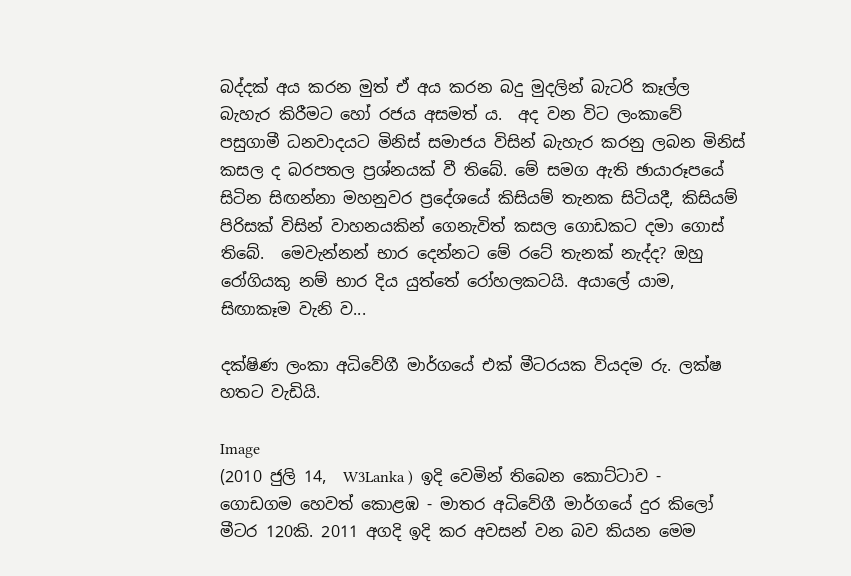බද්දක් අය කරන මුත් ඒ අය කරන බදු මුදලින් බැටරි කෑල්ල බැහැර කිරීමට හෝ රජය අසමත් ය.  අද වන විට ලංකාවේ පසුගාමී ධනවාදයට මිනිස් සමාජය විසින් බැහැර කරනු ලබන මිනිස් කසල ද බරපතල ප්‍රශ්නයක් වී තිබේ. මේ සමග ඇති ඡායාරූපයේ සිටින සිඟන්නා මහනුවර ප්‍රදේශයේ කිසියම් තැනක සිටියදී, කිසියම් පිරිසක් විසින් වාහනයකින් ගෙනැවිත් කසල ගොඩකට දමා ගොස් තිබේ.  මෙවැන්නන් භාර දෙන්නට මේ රටේ තැනක් නැද්ද? ඔහු රෝගියකු නම් භාර දිය යුත්තේ රෝහලකටයි. අයාලේ යාම, සිඟාකෑම වැනි ව...

දක්ෂිණ ලංකා අධිවේගී මාර්ගයේ එක් මීටරයක වියදම රු. ලක්ෂ හතට වැඩියි.

Image
(2010 ජුලි 14,  W3Lanka )  ඉදි වෙමින් තිබෙන කොට්ටාව - ගොඩගම හෙවත් කොළඹ - මාතර අධිවේගී මාර්ගයේ දුර කිලෝ මීටර 120කි. 2011 අගදි ඉදි කර අවසන් වන බව කියන මෙම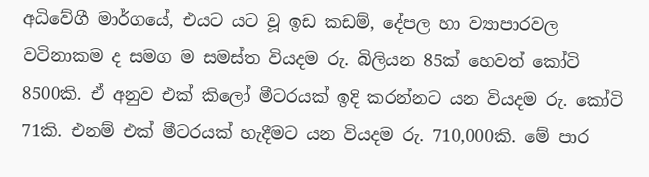අධිවේගී මාර්ගයේ, එයට යට වූ ඉඩ කඩම්, දේපල හා ව්‍යාපාරවල වටිනාකම ද සමග ම සමස්ත වියදම රු. බිලියන 85ක් හෙවත් කෝටි 8500කි. ඒ අනුව එක් කිලෝ මීටරයක් ඉදි කරන්නට යන වියදම රු. කෝටි 71කි. එනම් එක් මීටරයක් හැදීමට යන වියදම රු. 710,000කි. මේ පාර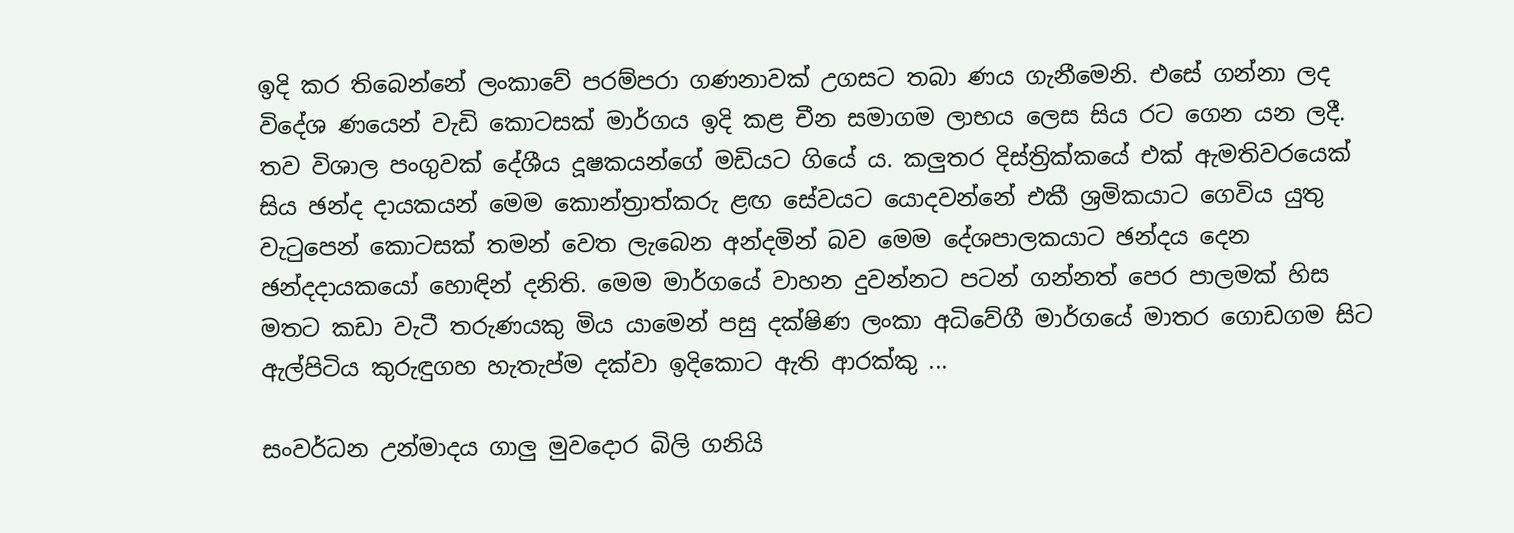ඉදි කර තිබෙන්නේ ලංකාවේ පරම්පරා ගණනාවක් උගසට තබා ණය ගැනීමෙනි. එසේ ගන්නා ලද විදේශ ණයෙන් වැඩි කොටසක් මාර්ගය ඉදි කළ චීන සමාගම ලාභය ලෙස සිය රට ගෙන යන ලදී. තව විශාල පංගුවක් දේශීය දූෂකයන්ගේ මඩියට ගියේ ය. කලුතර දිස්ත්‍රික්කයේ එක් ඇමතිවරයෙක් සිය ඡන්ද දායකයන් මෙම කොන්ත්‍රාත්කරු ළඟ සේවයට යොදවන්නේ එකී ශ්‍රමිකයාට ගෙවිය යුතු වැටුපෙන් කොටසක් තමන් වෙත ලැබෙන අන්දමින් බව මෙම දේශපාලකයාට ඡන්දය දෙන ඡන්දදායකයෝ හොඳින් දනිති. මෙම මාර්ගයේ වාහන දුවන්නට පටන් ගන්නත් පෙර පාලමක් හිස මතට කඩා වැටී තරුණයකු මිය යාමෙන් පසු දක්‌ෂිණ ලංකා අධිවේගී මාර්ගයේ මාතර ගොඩගම සිට ඇල්පිටිය කුරුඳුගහ හැතැප්ම දක්‌වා ඉදිකොට ඇති ආරක්‌කු ...

සංවර්ධන උන්මාදය ගාලු මුවදොර බිලි ගනියි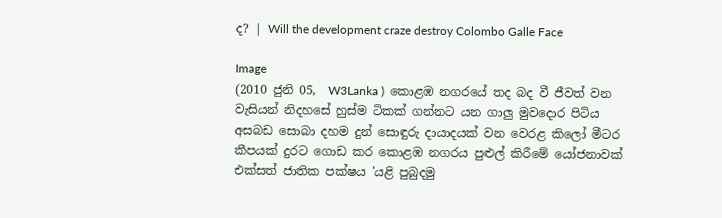ද? | Will the development craze destroy Colombo Galle Face

Image
(2010 ජුනි 05,  W3Lanka )  කොළඹ නගරයේ තද බද වී ජීවත් වන වැසියන් නිදහසේ හුස්ම ටිකක් ගන්නට යන ගාලු මුවදොර පිටිය අසබඩ සොබා දහම දුන් සොඳුරු දායාදයක් වන වෙරළ කිලෝ මීටර කීපයක් දුරට ගොඩ කර කොළඹ නගරය පුළුල් කිරීමේ යෝජනාවක් එක්සත් ජාතික පක්ෂය 'යළි පුබුදමු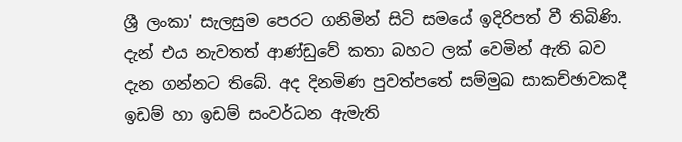ශ්‍රී ලංකා' සැලසුම පෙරට ගනිමින් සිටි සමයේ ඉදිරිපත් වී තිබිණි. දැන් එය නැවතත් ආණ්ඩුවේ කතා බහට ලක් වෙමින් ඇති බව දැන ගන්නට තිබේ. අද දිනමිණ පුවත්පතේ සම්මුඛ සාකච්ඡාවකදී ඉඩම් හා ඉඩම් සංවර්ධන ඇමැති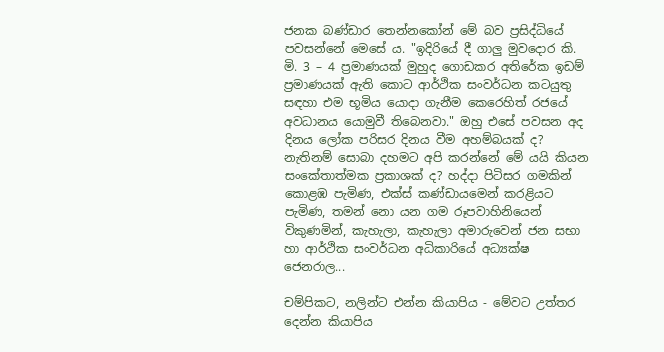ජනක බණ්ඩාර තෙන්නකෝන් මේ බව ප්‍රසිද්ධියේ පවසන්නේ මෙසේ ය. "ඉදිරියේ දී ගාලු මුවදොර කි. මි. 3 – 4 ප්‍රමාණයක් මුහුද ගොඩකර අතිරේක ඉඩම් ප්‍රමාණයක් ඇති කොට ආර්ථික සංවර්ධන කටයුතු සඳහා එම භූමිය යොදා ගැනීම කෙරෙහිත් රජයේ අවධානය යොමුවී තිබෙනවා." ඔහු එසේ පවසන අද දිනය ලෝක පරිසර දිනය වීම අහම්බයක් ද? නැතිනම් සොබා දහමට අපි කරන්නේ මේ යයි කියන සංකේතාත්මක ප්‍රකාශක් ද? හද්දා පිටිසර ගමකින් කොළඹ පැමිණ, එක්ස් කණ්ඩායමෙන් කරළියට පැමිණ, තමන් නො යන ගම රූපවාහිනියෙන් විකුණමින්, කැහැලා, කැහැලා අමාරුවෙන් ජන සභා හා ආර්ථික සංවර්ධන අධිකාරියේ අධ්‍යක්ෂ ජෙනරාල...

චම්පිකට, නලින්ට එන්න කියාපිය - මේවට උත්තර දෙන්න කියාපිය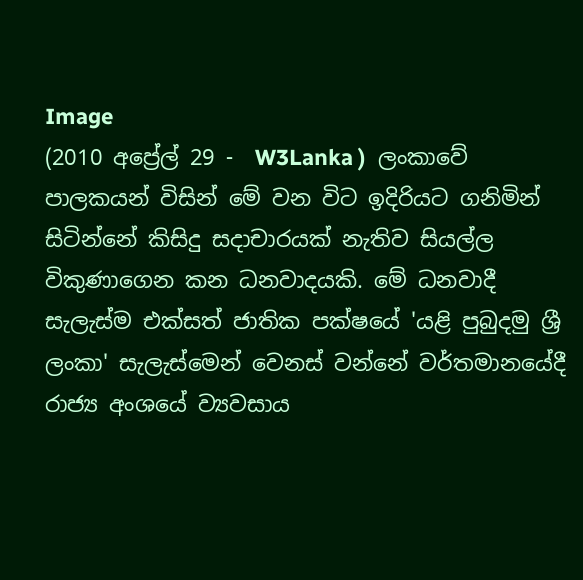Image
(2010 අප්‍රේල් 29 -  W3Lanka )  ලංකාවේ පාලකයන් විසින් මේ වන විට ඉදිරියට ගනිමින් සිටින්නේ කිසිදු සදාචාරයක් නැතිව සියල්ල විකුණාගෙන කන ධනවාදයකි. මේ ධනවාදී සැලැස්ම එක්සත් ජාතික පක්ෂයේ 'යළි පුබුදමු ශ්‍රී ලංකා' සැලැස්මෙන් වෙනස් වන්නේ වර්තමානයේදී රාජ්‍ය අංශයේ ව්‍යවසාය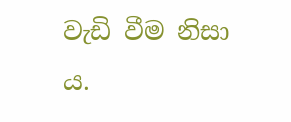වැඩි වීම නිසා ය.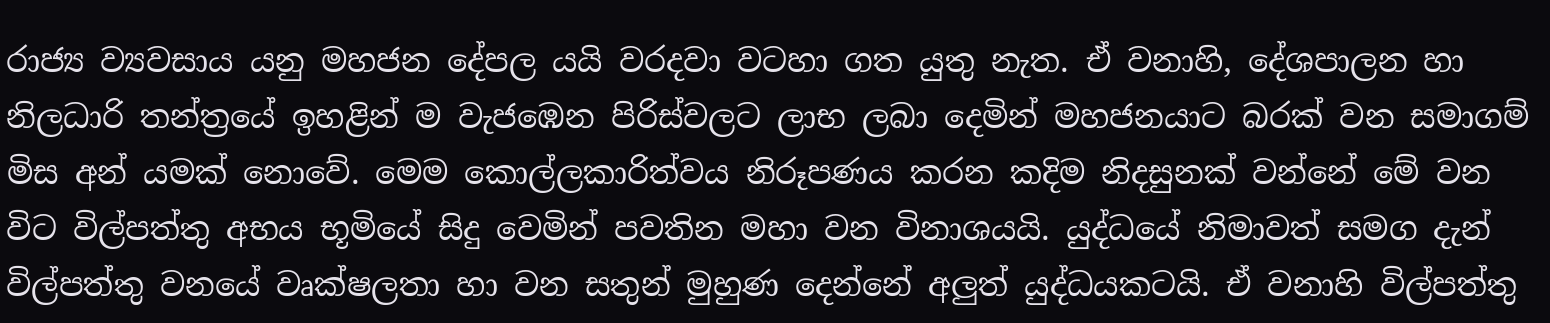රාජ්‍ය ව්‍යවසාය යනු මහජන දේපල යයි වරදවා වටහා ගත යුතු නැත. ඒ වනාහි, දේශපාලන හා නිලධාරි තන්ත්‍රයේ ඉහළින් ම වැජඹෙන පිරිස්වලට ලාභ ලබා දෙමින් මහජනයාට බරක් වන සමාගම් මිස අන් යමක් නොවේ. මෙම කොල්ලකාරිත්වය නිරූපණය කරන කදිම නිදසුනක් වන්නේ මේ වන විට විල්පත්තු අභය භූමියේ සිදු වෙමින් පවතින මහා වන විනාශයයි. යුද්ධයේ නිමාවත් සමග දැන් විල්පත්තු වනයේ වෘක්ෂලතා හා වන සතුන් මුහුණ දෙන්නේ අලුත් යුද්ධයකටයි. ඒ වනාහි විල්පත්තු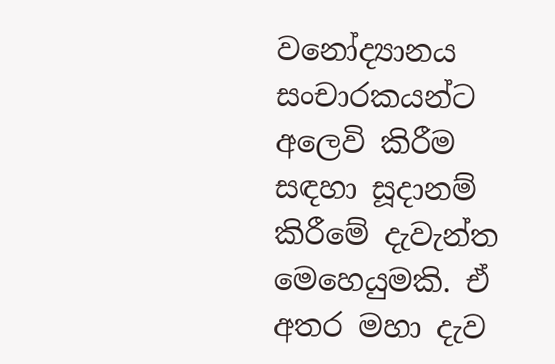වනෝද්‍යානය සංචාරකයන්ට අලෙවි කිරීම සඳහා සූදානම් කිරීමේ දැවැන්ත මෙහෙයුමකි. ඒ අතර මහා දැව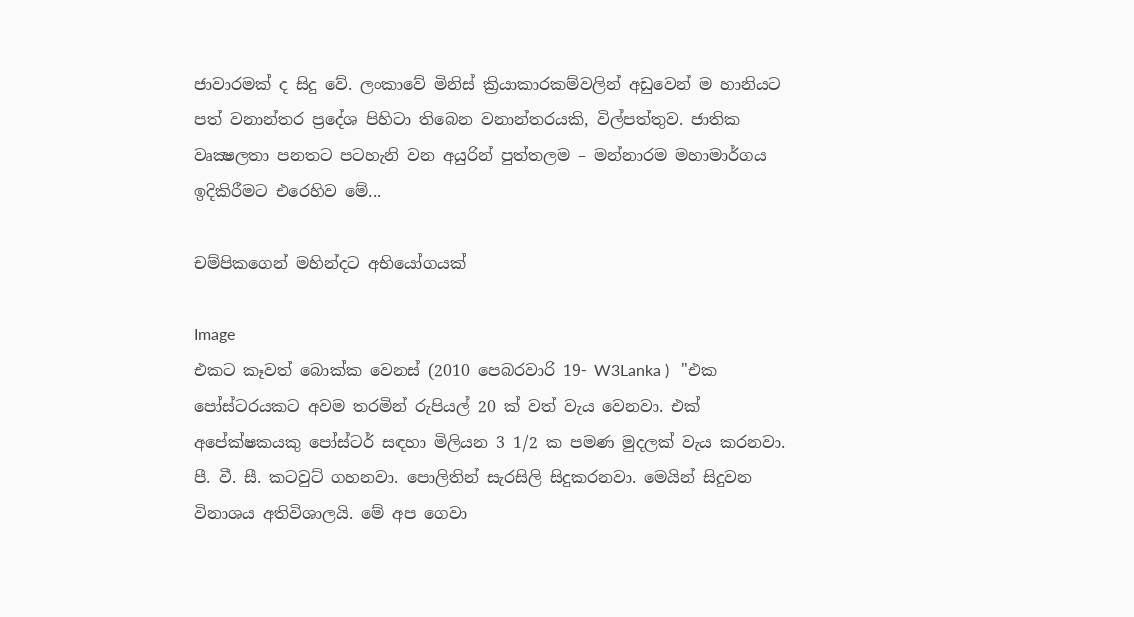ජාවාරමක් ද සිදු වේ. ලංකාවේ මිනිස් ක්‍රියාකාරකම්වලින් අඩුවෙන් ම හානියට පත් වනාන්තර ප්‍ර‍දේශ පිහිටා තිබෙන වනාන්තරයකි, විල්පත්තුව. ජාතික වෘක්‍ෂලතා පනතට පටහැනි වන අයුරින් පුත්තලම – මන්නාරම මහාමාර්ගය ඉදිකිරීමට එරෙහිව මේ...

චම්පිකගෙන් මහින්දට අභියෝගයක්

Image
එකට කෑවත් බොක්ක වෙනස් (2010 පෙබරවාරි 19- W3Lanka )   "එක පෝස්‌ටරයකට අවම තරමින් රුපියල් 20 ක්‌ වත් වැය වෙනවා. එක්‌ අපේක්‌ෂකයකු පෝස්‌ටර් සඳහා මිලියන 3 1/2 ක පමණ මුදලක්‌ වැය කරනවා. පී. වී. සී. කටවුට්‌ ගහනවා. පොලිතින් සැරසිලි සිදුකරනවා. මෙයින් සිදුවන විනාශය අතිවිශාලයි. මේ අප ගෙවා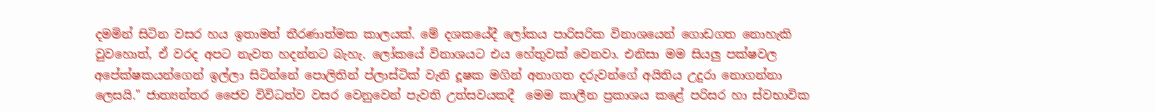දමමින් සිටින වසර හය ඉතාමත් තීරණාත්මක කාලයක්‌. මේ දශකයේදී ලෝකය පාරිසරික විනාශයෙන් ගොඩගත නොහැකි වුවහොත්, ඒ වරද අපට නැවත හදන්නට බැහැ. ලෝකයේ විනාශයට එය හේතුවක්‌ වෙනවා. එනිසා මම සියලු පක්‌ෂවල අපේක්‌ෂකයන්ගෙන් ඉල්ලා සිටින්නේ පොලිතින් ප්ලාස්‌ටික්‌ වැනි දූෂක මගින් අනාගත දරුවන්ගේ අයිතිය උදුරා නොගන්නා ලෙසයි." ජාත්‍යන්තර ජෛව විවිධත්ව වසර වෙනුවෙන් පැවති උත්සවයකදී  මෙම කාලීන ප්‍රකාශය කළේ පරිසර හා ස්වභාවික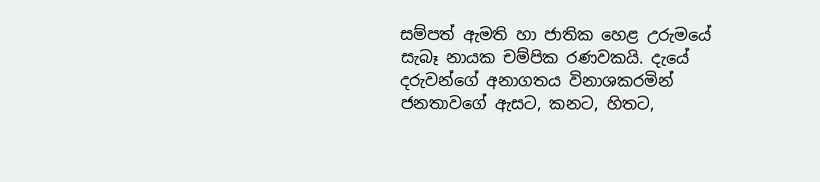සම්පත් ඇමති හා ජාතික හෙළ උරුමයේ සැබෑ නායක චම්පික රණවකයි. දැයේ දරුවන්ගේ අනාගතය විනාශකරමින් ජනතාවගේ ඇසට, කනට, හිතට,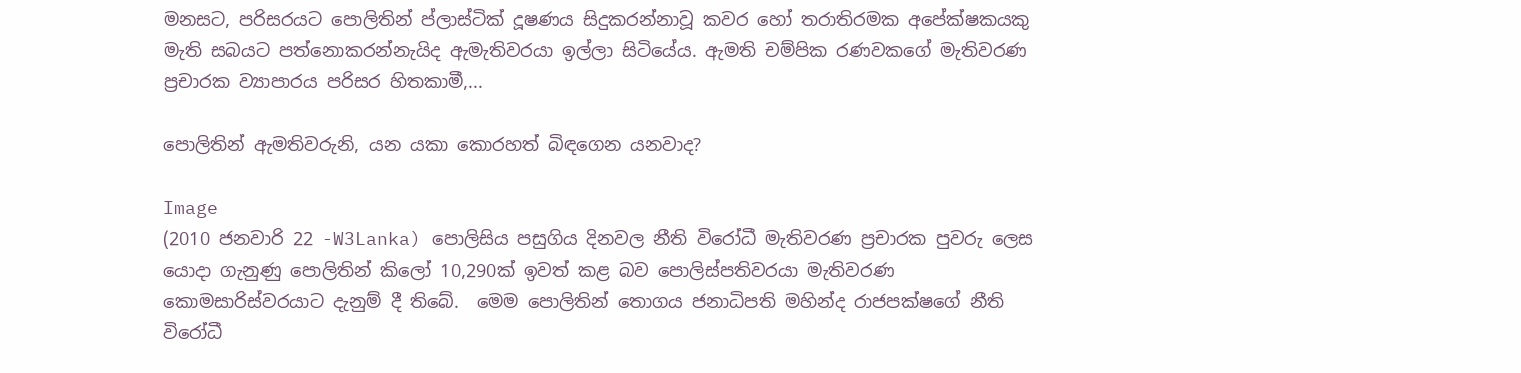මනසට, පරිසරයට පොලිතින් ප්ලාස්‌ටික්‌ දූෂණය සිදුකරන්නාවූ කවර හෝ තරාතිරමක අපේක්‌ෂකයකු මැති සබයට පත්නොකරන්නැයිද ඇමැතිවරයා ඉල්ලා සිටියේය. ඇමති චම්පික රණවකගේ මැතිවරණ ප්‍රචාරක ව්‍යාපාරය පරිසර හිතකාමී,...

පොලිතින් ඇමතිවරුනි, යන යකා කොරහත් බිඳගෙන යනවාද?

Image
(2010 ජනවාරි 22 -W3Lanka) පොලිසිය පසුගිය දිනවල නීති විරෝධී මැතිවරණ ප්‍රචාරක පුවරු ලෙස යොදා ගැනුණු පොලිතින් කිලෝ 10,290ක් ඉවත් කළ බව පොලිස්පතිවරයා මැතිවරණ කොමසාරිස්වරයාට දැනුම් දී තිබේ.  මෙම පොලිතින් තොගය ජනාධිපති මහින්ද රාජපක්ෂගේ නීති විරෝධී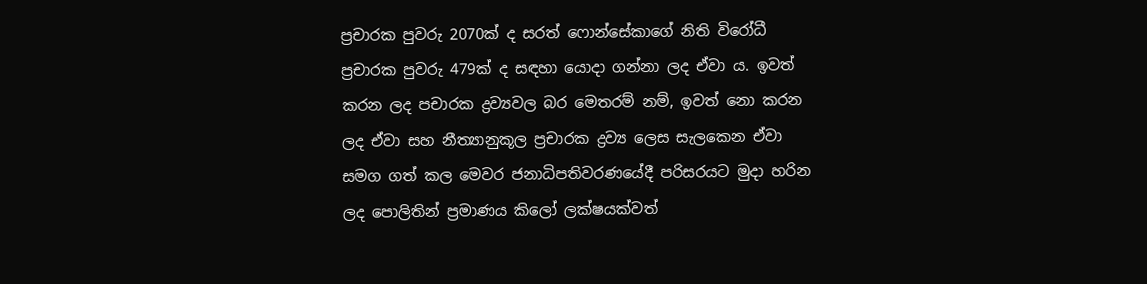ප්‍රචාරක පුවරු 2070ක් ද සරත් ෆොන්සේකාගේ නිති විරෝධී ප්‍රචාරක පුවරු 479ක් ද සඳහා යොදා ගන්නා ලද ඒවා ය. ඉවත් කරන ලද පචාරක ද්‍රව්‍යවල බර මෙතරම් නම්, ඉවත් නො කරන ලද ඒවා සහ නීත්‍යානුකූල ප්‍රචාරක ද්‍රව්‍ය ලෙස සැලකෙන ඒවා සමග ගත් කල මෙවර ජනාධිපතිවරණයේදී පරිසරයට මුදා හරින ලද පොලිතින් ප්‍රමාණය කිලෝ ලක්ෂයක්වත්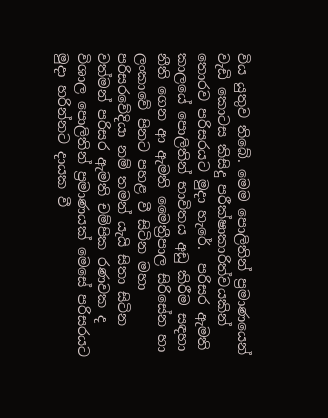විය යුතුව තිබේ. මෙම පොලිතින් ප්‍රමාණයෙන් වැඩි කොටස කිසිදු පරීක්ෂාකාරිත්වයකින් තොරව පරිසරයට මුදා හැරේ.  පරිසර ඇමති කාලයේ පොලිතින් භාවිතය අඩු කිරීම සඳහා නීති ගෙන ආ ඇමති මෛත්‍රීපාල සිරිසේන හා ලංකාවේ පිනට පහළ වී සිටින මහා පරිසරවේදියා නම් තමන් යැයි සිතා සිටින වත්මන් පරිසර ඇමති චම්පික රණවක ද විශාල පොලිතින් ප්‍රමාණයක් මෙසේ පරිසරයට මුදා හරින්නට දායක වී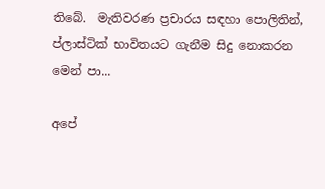තිබේ.  මැතිවරණ ප්‍රචාරය සඳහා පොලිතින්, ප්ලාස්ටික් භාවිතයට ගැනීම සිදු නොකරන මෙන් පා...

අපේ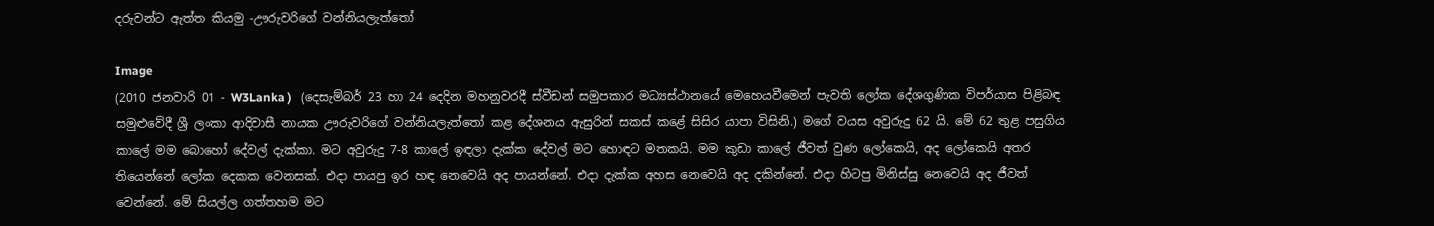දරුවන්ට ඇත්ත කියමු -ඌරුවරිගේ වන්නියලැත්තෝ

Image
(2010 ජනවාරි 01 - W3Lanka )   (දෙසැම්බර් 23 හා 24 දෙදින මහනුවරදී ස්වීඩන් සමුපකාර මධ්‍යස්ථානයේ මෙහෙයවීමෙන් පැවති ලෝක දේශගුණික විපර්යාස පිළිබඳ සමුළුවේදී ශ්‍රී ලංකා ආදිවාසී නායක ඌරුවරිගේ වන්නියලැත්තෝ කළ දේශනය ඇසුරින් සකස් කළේ සිසිර යාපා විසිනි.) මගේ වයස අවුරුදු 62 යි. මේ 62 තුළ පසුගිය කාලේ මම බොහෝ දේවල් දැක්කා. මට අවුරුදු 7-8 කාලේ ඉඳලා දැක්ක දේවල් මට හොඳට මතකයි. මම කුඩා කාලේ ජීවත් වුණ ලෝකෙයි, අද ලෝකෙයි අතර තියෙන්නේ ලෝක දෙකක වෙනසක්. එදා පායපු ඉර හඳ නෙවෙයි අද පායන්නේ. එදා දැක්ක අහස නෙවෙයි අද දකින්නේ. එදා හිටපු මිනිස්සු නෙවෙයි අද ජීවත් වෙන්නේ. මේ සියල්ල ගත්තහම මට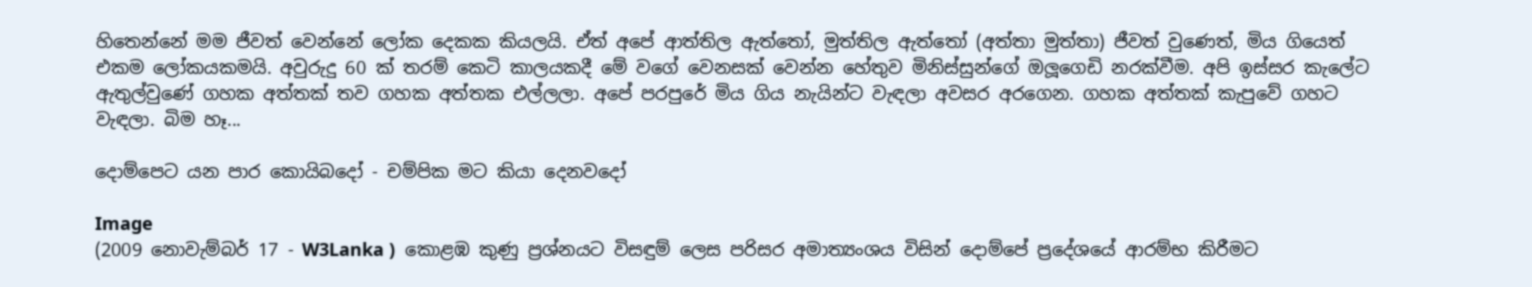හිතෙන්නේ මම ජීවත් වෙන්නේ ලෝක දෙකක කියලයි. ඒත් අපේ ආත්තිල ඇත්තෝ, මුත්තිල ඇත්තෝ (අත්තා මුත්තා) ජීවත් වුණෙත්, මිය ගියෙත් එකම ලෝකයකමයි. අවුරුදු 60 ක් තරම් කෙටි කාලයකදී මේ වගේ වෙනසක් වෙන්න හේතුව මිනිස්සුන්ගේ ඔලූගෙඩි නරක්වීම. අපි ඉස්සර කැලේට ඇතුල්වුණේ ගහක අත්තක් තව ගහක අත්තක එල්ලලා. අපේ පරපුරේ මිය ගිය නැයින්ට වැඳලා අවසර අරගෙන. ගහක අත්තක් කැපුවේ ගහට වැඳලා. බිම හෑ...

දොම්පෙට යන පාර කොයිබදෝ - චම්පික මට කියා දෙනවදෝ

Image
(2009 නොවැම්බර් 17 - W3Lanka )  කොළඹ කුණු ප්‍රශ්නයට විසඳුම් ලෙස පරිසර අමාත්‍යංශය විසින් දොම්පේ ප්‍රදේශයේ ආරම්භ කිරීමට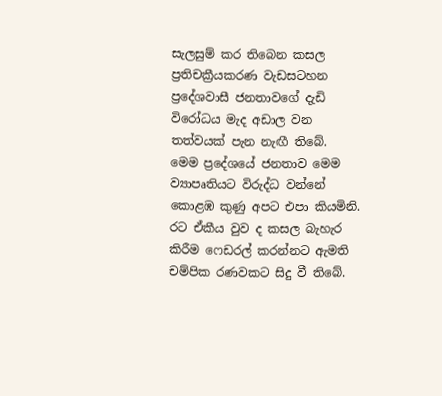සැලසුම් කර තිබෙන කසල ප්‍රතිචක්‍රීයකරණ වැඩසටහන ප්‍රදේශවාසී ජනතාවගේ දැඩි විරෝධය මැද අඩාල වන තත්වයක් පැන නැඟී තිබේ.  මෙම ප්‍රදේශයේ ජනතාව ‍මෙම ව්‍යාපෘතියට විරුද්ධ වන්නේ කොළඹ කුණු අපට එපා කියමිනි. රට ඒකීය වුව ද කසල බැහැර කිරීම ෆෙඩරල් කරන්නට ඇමති චම්පික රණවකට සිදු වී තිබේ.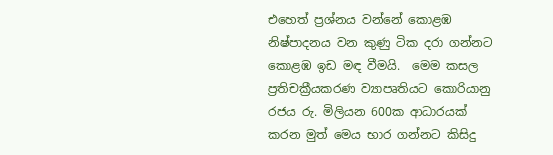එහෙත් ප්‍රශ්නය වන්නේ කොළඹ නිෂ්පාදනය වන කුණු ටික දරා ගන්නට කොළඹ ඉඩ මඳ වීමයි.  මෙම කසල ප්‍රතිචක්‍රීයකරණ ව්‍යාපෘතියට කොරියානු රජය රු. මිලියන 600ක ආධාරයක් කරන මුත් මෙය භාර ගන්නට කිසිදු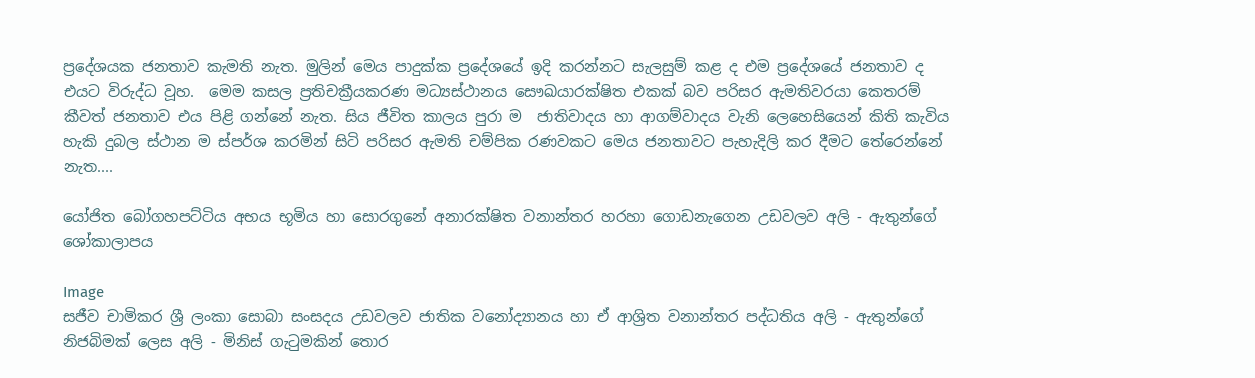ප්‍රදේශයක ජනතාව කැමති නැත. මුලින් මෙය පාදුක්ක ප්‍රදේශයේ ඉදි කරන්නට සැලසුම් කළ ද එම ප්‍රදේශයේ ජනතාව ද එයට විරුද්ධ වූහ.  මෙම කසල ප්‍රතිචක්‍රීයකරණ මධ්‍යස්ථානය සෞඛයාරක්ෂිත එකක් බව පරිසර ඇමතිවරයා කෙතරම් කීවත් ජනතාව එය පිළි ගන්නේ නැත. සිය ජීවිත කාලය පුරා ම  ජාතිවාදය හා ආගම්වාදය වැනි ලෙහෙසියෙන් කිති කැවිය හැකි දුබල ස්ථාන ම ස්පර්ශ කරමින් සිටි පරිසර ඇමති චම්පික රණවකට මෙය ජනතාවට පැහැදිලි කර දීමට තේරෙන්නේ නැත....

යෝජිත බෝගහපට්ටිය අභය භූමිය හා සොරගුනේ අනාරක්ෂිත වනාන්තර හරහා ගොඩනැගෙන උඩවලව අලි - ඇතුන්ගේ ශෝකාලාපය

Image
සජීව චාමිකර ශ්‍රී ලංකා සොබා සංසදය උඩවලව ජාතික වනෝද්‍යානය හා ඒ ආශ්‍රිත වනාන්තර පද්ධතිය අලි - ඇතුන්ගේ නිජබිමක් ලෙස අලි - මිනිස් ගැටුමකින් තොර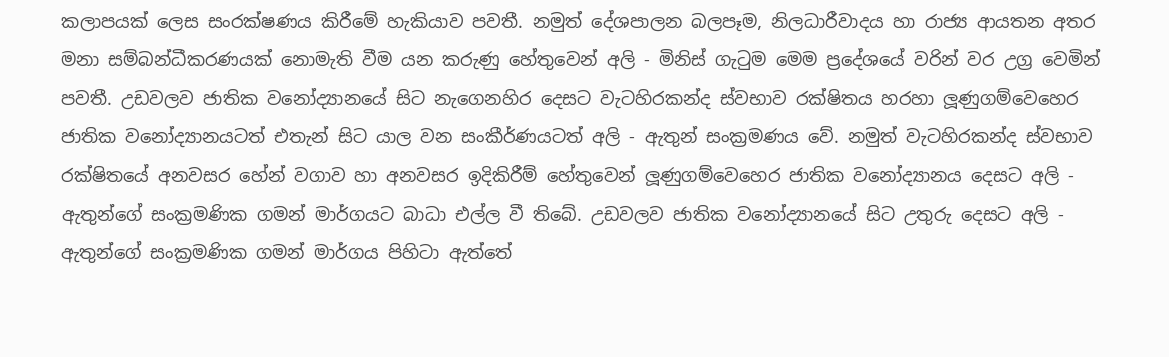කලාපයක් ලෙස සංරක්ෂණය කිරීමේ හැකියාව පවතී. නමුත් දේශපාලන බලපෑම, නිලධාරීවාදය හා රාජ්‍ය ආයතන අතර මනා සම්බන්ධීකරණයක් නොමැති වීම යන කරුණු හේතුවෙන් අලි - මිනිස් ගැටුම මෙම ප්‍රදේශයේ වරින් වර උග්‍ර වෙමින් පවතී. උඩවලව ජාතික වනෝද්‍යානයේ සිට නැගෙනහිර දෙසට වැටහිරකන්ද ස්වභාව රක්ෂිතය හරහා ලූණුගම්වෙහෙර ජාතික වනෝද්‍යානයටත් එතැන් සිට යාල වන සංකීර්ණයටත් අලි - ඇතුන් සංක්‍රමණය වේ. නමුත් වැටහිරකන්ද ස්වභාව රක්ෂිතයේ අනවසර හේන් වගාව හා අනවසර ඉදිකිරීම් හේතුවෙන් ලූණුගම්වෙහෙර ජාතික වනෝද්‍යානය දෙසට අලි - ඇතුන්ගේ සංක්‍රමණික ගමන් මාර්ගයට බාධා එල්ල වී තිබේ. උඩවලව ජාතික වනෝද්‍යානයේ සිට උතුරු දෙසට අලි - ඇතුන්ගේ සංක්‍රමණික ගමන් මාර්ගය පිහිටා ඇත්තේ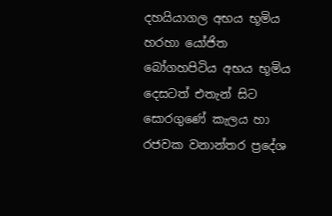දහයියාගල අභය භූමිය හරහා යෝජිත බෝගහපිටිය අභය භූමිය දෙසටත් එතැන් සිට සොරගුණේ කැලය හා රජවක වනාන්තර ප්‍රදේශ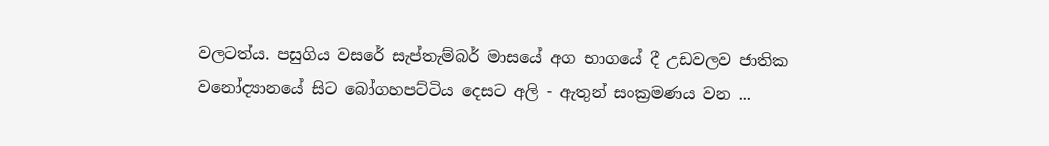වලටත්ය. පසුගිය වසරේ සැප්තැම්බර් මාසයේ අග භාගයේ දී උඩවලව ජාතික වනෝද්‍යානයේ සිට බෝගහපට්ටිය දෙසට අලි - ඇතුන් සංක්‍රමණය වන ...